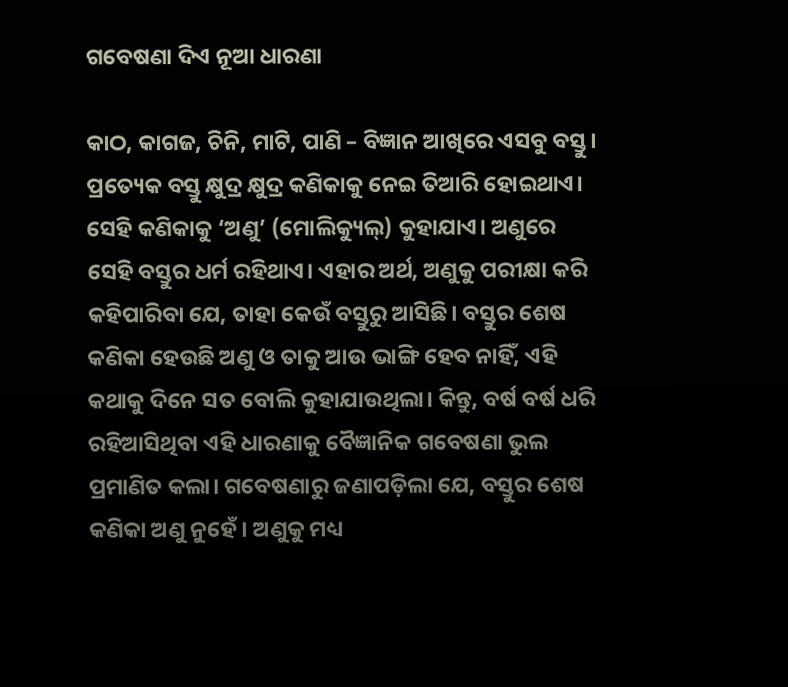ଗବେଷଣା ଦିଏ ନୂଆ ଧାରଣା

କାଠ, କାଗଜ, ଚିନି, ମାଟି, ପାଣି – ବିଜ୍ଞାନ ଆଖିରେ ଏସବୁ ବସ୍ତୁ। ପ୍ରତ୍ୟେକ ବସ୍ତୁ କ୍ଷୁଦ୍ର କ୍ଷୁଦ୍ର କଣିକାକୁ ନେଇ ତିଆରି ହୋଇଥାଏ। ସେହି କଣିକାକୁ ‘ଅଣୁ’ (ମୋଲିକ୍ୟୁଲ୍‌) କୁହାଯାଏ। ଅଣୁରେ ସେହି ବସ୍ତୁର ଧର୍ମ ରହିଥାଏ। ଏହାର ଅର୍ଥ, ଅଣୁକୁ ପରୀକ୍ଷା କରି କହିପାରିବା ଯେ, ତାହା କେଉଁ ବସ୍ତୁରୁ ଆସିଛି। ବସ୍ତୁର ଶେଷ କଣିକା ହେଉଛି ଅଣୁ ଓ ତାକୁ ଆଉ ଭାଙ୍ଗି ହେବ ନାହିଁ, ଏହି କଥାକୁ ଦିନେ ସତ ବୋଲି କୁହାଯାଉଥିଲା। କିନ୍ତୁ, ବର୍ଷ ବର୍ଷ ଧରି ରହିଆସିଥିବା ଏହି ଧାରଣାକୁ ବୈଜ୍ଞାନିକ ଗବେଷଣା ଭୁଲ ପ୍ରମାଣିତ କଲା। ଗବେଷଣାରୁ ଜଣାପଡ଼ିଲା ଯେ, ବସ୍ତୁର ଶେଷ କଣିକା ଅଣୁ ନୁହେଁ। ଅଣୁକୁ ମଧ୍ୟ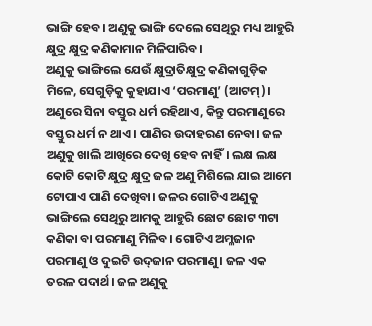ଭାଙ୍ଗି ହେବ। ଅଣୁକୁ ଭାଙ୍ଗି ଦେଲେ ସେଥିରୁ ମଧ୍ୟ ଆହୁରି କ୍ଷୁଦ୍ର କ୍ଷୁଦ୍ର କଣିକାମାନ ମିଳିପାରିବ।
ଅଣୁକୁ ଭାଙ୍ଗିଲେ ଯେଉଁ କ୍ଷୁଦ୍ରାତିକ୍ଷୁଦ୍ର କଣିକାଗୁଡ଼ିକ ମିଳେ, ସେଗୁଡ଼ିକୁ କୁହାଯାଏ ‘ପରମାଣୁ’ (ଆଟମ୍‌)। ଅଣୁରେ ସିନା ବସ୍ତୁର ଧର୍ମ ରହିଥାଏ, କିନ୍ତୁ ପରମାଣୁରେ ବସ୍ତୁର ଧର୍ମ ନ ଥାଏ। ପାଣିର ଉଦାହରଣ ନେବା। ଜଳ ଅଣୁକୁ ଖାଲି ଆଖିରେ ଦେଖି ହେବ ନାହିଁ। ଲକ୍ଷ ଲକ୍ଷ କୋଟି କୋଟି କ୍ଷୁଦ୍ର କ୍ଷୁଦ୍ର ଜଳ ଅଣୁ ମିଶିଲେ ଯାଇ ଆମେ ଟୋପାଏ ପାଣି ଦେଖିବା। ଜଳର ଗୋଟିଏ ଅଣୁକୁ ଭାଙ୍ଗିଲେ ସେଥିରୁ ଆମକୁ ଆହୁରି ଛୋଟ ଛୋଟ ୩ଟା କଣିକା ବା ପରମାଣୁ ମିଳିବ। ଗୋଟିଏ ଅମ୍ଳଜାନ ପରମାଣୁ ଓ ଦୁଇଟି ଉଦ୍‌ଜାନ ପରମାଣୁ। ଜଳ ଏକ ତରଳ ପଦାର୍ଥ। ଜଳ ଅଣୁକୁ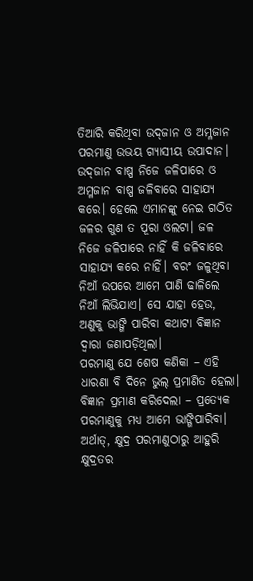ତିଆରି କରିଥିବା ଉଦ୍‌ଜାନ ଓ ଅମ୍ଳଜାନ ପରମାଣୁ ଉଭୟ ଗ୍ୟାସୀୟ ଉପାଦାନ। ଉଦ୍‌ଜାନ ବାଷ୍ପ ନିଜେ ଜଳିପାରେ ଓ ଅମ୍ଳଜାନ ବାଷ୍ପ ଜଳିବାରେ ସାହାଯ୍ୟ କରେ। ହେଲେ ଏମାନଙ୍କୁ ନେଇ ଗଠିତ ଜଳର ଗୁଣ ତ ପୂରା ଓଲଟା। ଜଳ ନିଜେ ଜଳିପାରେ ନାହିଁ କି ଜଳିବାରେ ସାହାଯ୍ୟ କରେ ନାହିଁ। ବରଂ ଜଳୁଥିବା ନିଆଁ ଉପରେ ଆମେ ପାଣି ଢାଳିଲେ ନିଆଁ ଲିଭିଯାଏ। ସେ ଯାହା ହେଉ, ଅଣୁକୁ ଭାଙ୍ଗି ପାରିବା କଥାଟା ବିଜ୍ଞାନ ଦ୍ୱାରା ଜଣାପଡ଼ିଥିଲା।
ପରମାଣୁ ଯେ ଶେଷ କଣିକା – ଏହି ଧାରଣା ବି ଦିନେ ଭୁଲ୍‌ ପ୍ରମାଣିତ ହେଲା। ବିଜ୍ଞାନ ପ୍ରମାଣ କରିଦେଲା – ପ୍ରତ୍ୟେକ ପରମାଣୁକୁ ମଧ୍ୟ ଆମେ ଭାଙ୍ଗିପାରିବା। ଅର୍ଥାତ୍‌, କ୍ଷୁଦ୍ର ପରମାଣୁଠାରୁ ଆହୁରି କ୍ଷୁଦ୍ରତର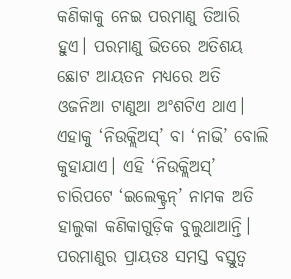କଣିକାକୁ ନେଇ ପରମାଣୁ ତିଆରି ହୁଏ। ପରମାଣୁ ଭିତରେ ଅତିଶୟ ଛୋଟ ଆୟତନ ମଧ୍ୟରେ ଅତି ଓଜନିଆ ଟାଣୁଆ ଅଂଶଟିଏ ଥାଏ। ଏହାକୁ ‘ନିଉକ୍ଲିଅସ୍‌’ ବା ‘ନାଭି’ ବୋଲି କୁହାଯାଏ। ଏହି ‘ନିଉକ୍ଲିଅସ୍‌’ ଚାରିପଟେ ‘ଇଲେକ୍ଟ୍ରନ୍‌’ ନାମକ ଅତି ହାଲୁକା କଣିକାଗୁଡ଼ିକ ବୁଲୁଥାଆନ୍ତି। ପରମାଣୁର ପ୍ରାୟତଃ ସମସ୍ତ ବସ୍ତୁତ୍ୱ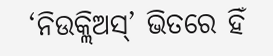‘ନିଉକ୍ଲିଅସ୍‌’ ଭିତରେ ହିଁ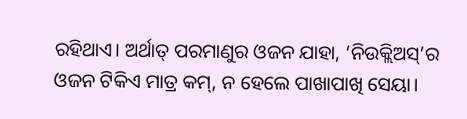ରହିଥାଏ। ଅର୍ଥାତ୍‌ ପରମାଣୁର ଓଜନ ଯାହା, ‘ନିଉକ୍ଲିଅସ୍‌’ର ଓଜନ ଟିକିଏ ମାତ୍ର କମ୍‌, ନ ହେଲେ ପାଖାପାଖି ସେୟା।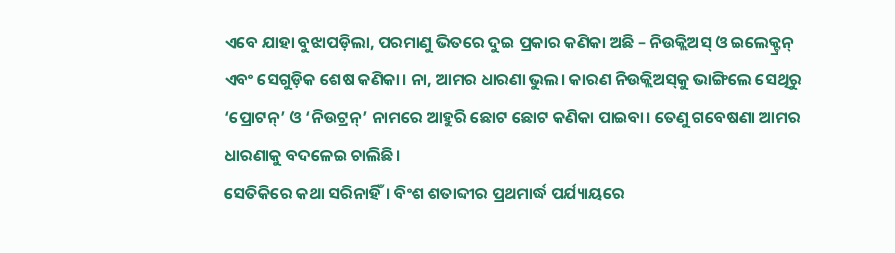ଏବେ ଯାହା ବୁଝାପଡ଼ିଲା, ପରମାଣୁ ଭିତରେ ଦୁଇ ପ୍ରକାର କଣିକା ଅଛି – ନିଉକ୍ଲିଅସ୍‌ ଓ ଇଲେକ୍ଟ୍ରନ୍‌ ଏବଂ ସେଗୁଡ଼ିକ ଶେଷ କଣିକା। ନା, ଆମର ଧାରଣା ଭୁଲ। କାରଣ ନିଉକ୍ଲିଅସ୍‌କୁ ଭାଙ୍ଗିଲେ ସେଥିରୁ ‘ପ୍ରୋଟନ୍‌’ ଓ ‘ନିଉଟ୍ରନ୍‌’ ନାମରେ ଆହୁରି ଛୋଟ ଛୋଟ କଣିକା ପାଇବା। ତେଣୁ ଗବେଷଣା ଆମର ଧାରଣାକୁ ବଦଳେଇ ଚାଲିଛି।
ସେତିକିରେ କଥା ସରିନାହିଁ। ବିଂଶ ଶତାବ୍ଦୀର ପ୍ରଥମାର୍ଦ୍ଧ ପର୍ଯ୍ୟାୟରେ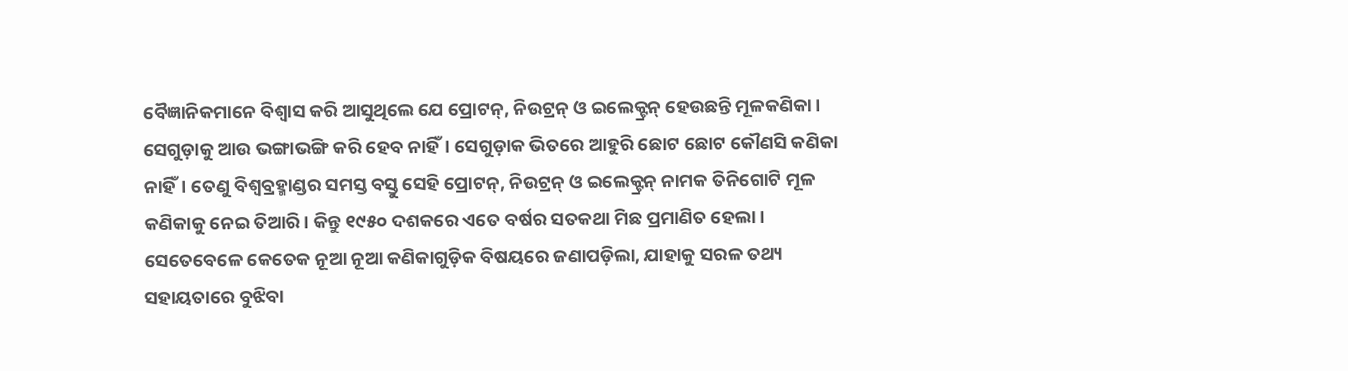ବୈଜ୍ଞାନିକମାନେ ବିଶ୍ୱାସ କରି ଆସୁଥିଲେ ଯେ ପ୍ରୋଟନ୍‌, ନିଉଟ୍ରନ୍‌ ଓ ଇଲେକ୍ଟ୍ରନ୍‌ ହେଉଛନ୍ତି ମୂଳକଣିକା। ସେଗୁଡ଼ାକୁ ଆଉ ଭଙ୍ଗାଭଙ୍ଗି କରି ହେବ ନାହିଁ। ସେଗୁଡ଼ାକ ଭିତରେ ଆହୁରି ଛୋଟ ଛୋଟ କୌଣସି କଣିକା ନାହିଁ। ତେଣୁ ବିଶ୍ୱବ୍ରହ୍ମାଣ୍ଡର ସମସ୍ତ ବସ୍ତୁ ସେହି ପ୍ରୋଟନ୍‌, ନିଉଟ୍ରନ୍‌ ଓ ଇଲେକ୍ଟ୍ରନ୍‌ ନାମକ ତିନିଗୋଟି ମୂଳ କଣିକାକୁ ନେଇ ତିଆରି। କିନ୍ତୁ ୧୯୫୦ ଦଶକରେ ଏତେ ବର୍ଷର ସତକଥା ମିଛ ପ୍ରମାଣିତ ହେଲା। ସେତେବେଳେ କେତେକ ନୂଆ ନୂଆ କଣିକାଗୁଡ଼ିକ ବିଷୟରେ ଜଣାପଡ଼ିଲା, ଯାହାକୁ ସରଳ ତଥ୍ୟ ସହାୟତାରେ ବୁଝିବା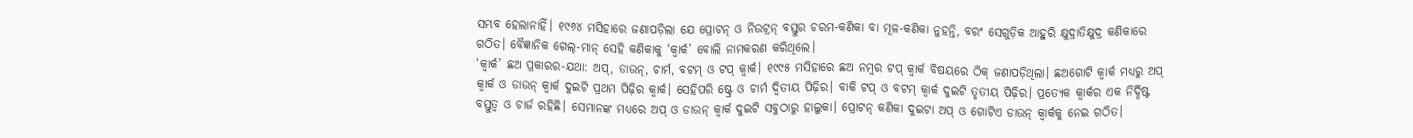ସମ୍ଭବ ହେଲାନାହିଁ। ୧୯୬୪ ମସିହାରେ ଜଣାପଡ଼ିଲା ଯେ ପ୍ରୋଟନ୍‌ ଓ ନିଉଟ୍ରନ୍‌ ବସ୍ତୁର ଚରମ-କଣିକା ବା ମୂଳ-କଣିକା ନୁହନ୍ତି, ବରଂ ସେଗୁଡ଼ିକ ଆହୁରି କ୍ଷୁଦ୍ରାତିକ୍ଷୁଦ୍ର କଣିକାରେ ଗଠିତ। ବୈଜ୍ଞାନିକ ଗେଲ୍‌-ମାନ୍‌ ସେହି କଣିକାକୁ ‘କ୍ୱାର୍କ’ ବୋଲି ନାମକରଣ କରିଥିଲେ।
‘କ୍ୱାର୍କ’ ଛଅ ପ୍ରକାରର-ଯଥା: ଅପ୍‌, ଡାଉନ୍‌, ଚାର୍ମ, ବଟମ୍‌ ଓ ଟପ୍‌ କ୍ୱାର୍କ। ୧୯୯୫ ମସିହାରେ ଛଅ ନମ୍ବର ଟପ୍‌ କ୍ୱାର୍କ ବିଷୟରେ ଠିକ୍‌ ଜଣାପଡ଼ିଥିଲା। ଛଅଗୋଟି କ୍ୱାର୍କ ମଧ୍ୟରୁ ଅପ୍‌ କ୍ୱାର୍କ ଓ ଡାଉନ୍‌ କ୍ୱାର୍କ ଦୁଇଟି ପ୍ରଥମ ପିଢ଼ିର କ୍ୱାର୍କ। ସେହିପରି ଷ୍ଟ୍ରେ ଓ ଚାର୍ମ ଦ୍ୱିତୀୟ ପିଢ଼ିର। ବାକି ଟପ୍‌ ଓ ବଟମ୍‌ କ୍ୱାର୍କ ଦୁଇଟି ତୃତୀୟ ପିଢ଼ିର। ପ୍ରତ୍ୟେକ କ୍ୱାର୍କର ଏକ ନିର୍ଦ୍ଦିଷ୍ଟ ବସ୍ତୁତ୍ୱ ଓ ଚାର୍ଜ ରହିଛି। ସେମାନଙ୍କ ମଧ୍ୟରେ ଅପ୍‌ ଓ ଡାଉନ୍‌ କ୍ୱାର୍କ ଦୁଇଟି ସବୁଠାରୁ ହାଲୁକା। ପ୍ରୋଟନ୍‌ କଣିକା ଦୁଇଟା ଅପ୍‌ ଓ ଗୋଟିଏ ଡାଉନ୍‌ କ୍ୱାର୍କକୁ ନେଇ ଗଠିତ।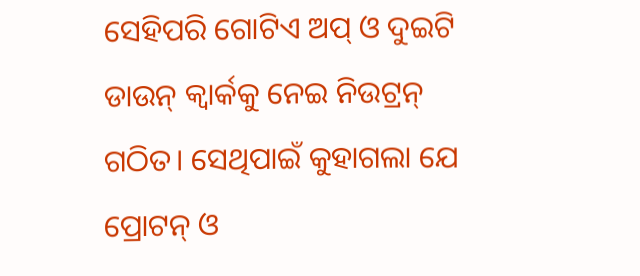ସେହିପରି ଗୋଟିଏ ଅପ୍‌ ଓ ଦୁଇଟି ଡାଉନ୍‌ କ୍ୱାର୍କକୁ ନେଇ ନିଉଟ୍ରନ୍‌ ଗଠିତ। ସେଥିପାଇଁ କୁହାଗଲା ଯେ ପ୍ରୋଟନ୍‌ ଓ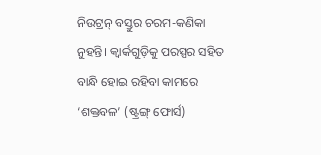ନିଉଟ୍ରନ୍‌ ବସ୍ତୁର ଚରମ-କଣିକା ନୁହନ୍ତି। କ୍ୱାର୍କଗୁଡ଼ିକୁ ପରସ୍ପର ସହିତ ବାନ୍ଧି ହୋଇ ରହିବା କାମରେ ‘ଶକ୍ତବଳ’ (ଷ୍ଟ୍ରଙ୍ଗ୍‌ ଫୋର୍ସ)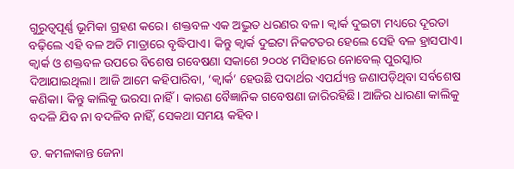ଗୁରୁତ୍ୱପୂର୍ଣ୍ଣ ଭୂମିକା ଗ୍ରହଣ କରେ। ଶକ୍ତବଳ ଏକ ଅଦ୍ଭୁତ ଧରଣର ବଳ। କ୍ୱାର୍କ ଦୁଇଟା ମଧ୍ୟରେ ଦୂରତା ବଢ଼ିଲେ ଏହି ବଳ ଅତି ମାତ୍ରାରେ ବୃଦ୍ଧିପାଏ। କିନ୍ତୁ କ୍ୱାର୍କ ଦୁଇଟା ନିକଟତର ହେଲେ ସେହି ବଳ ହ୍ରାସପାଏ। କ୍ୱାର୍କ ଓ ଶକ୍ତବଳ ଉପରେ ବିଶେଷ ଗବେଷଣା ସକାଶେ ୨୦୦୪ ମସିହାରେ ନୋବେଲ୍‌ ପୁରସ୍କାର ଦିଆଯାଇଥିଲା। ଆଜି ଆମେ କହିପାରିବା, ‘କ୍ୱାର୍କ’ ହେଉଛି ପଦାର୍ଥର ଏପର୍ଯ୍ୟନ୍ତ ଜଣାପଡ଼ିଥିବା ସର୍ବଶେଷ କଣିକା। କିନ୍ତୁ କାଲିକୁ ଭରସା ନାହିଁ। କାରଣ ବୈଜ୍ଞାନିକ ଗବେଷଣା ଜାରିରହିଛି। ଆଜିର ଧାରଣା କାଲିକୁ ବଦଳି ଯିବ ନା ବଦଳିବ ନାହିଁ, ସେକଥା ସମୟ କହିବ।

ଡ. କମଳାକାନ୍ତ ଜେନା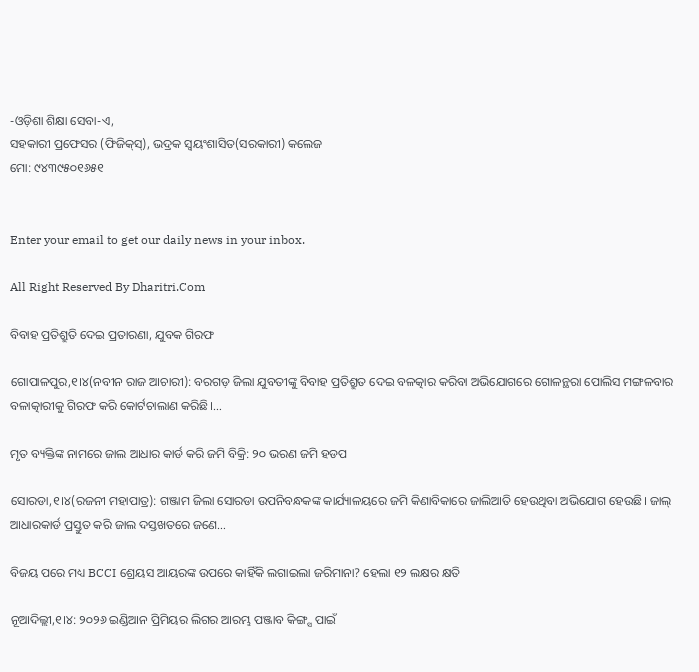-ଓଡ଼ିଶା ଶିକ୍ଷା ସେବା-ଏ,
ସହକାରୀ ପ୍ରଫେସର (ଫିଜିକ୍‌ସ୍‌), ଭଦ୍ରକ ସ୍ବୟଂଶାସିତ(ସରକାରୀ) କଲେଜ
ମୋ: ୯୪୩୯୫୦୧୬୫୧


Enter your email to get our daily news in your inbox.

All Right Reserved By Dharitri.Com

ବିବାହ ପ୍ରତିଶ୍ରୁତି ଦେଇ ପ୍ରତାରଣା, ଯୁବକ ଗିରଫ

ଗୋପାଳପୁର,୧।୪(ନବୀନ ରାଜ ଆଚାରୀ): ବରଗଡ଼ ଜିଲା ଯୁବତୀଙ୍କୁ ବିବାହ ପ୍ରତିଶ୍ରୁତ ଦେଇ ବଳତ୍କାର କରିବା ଅଭିଯୋଗରେ ଗୋଳନ୍ଥରା ପୋଲିସ ମଙ୍ଗଳବାର ବଳାତ୍କାରୀକୁ ଗିରଫ କରି କୋର୍ଟଚାଲାଣ କରିଛି।…

ମୃତ ବ୍ୟକ୍ତିଙ୍କ ନାମରେ ଜାଲ ଆଧାର କାର୍ଡ କରି ଜମି ବିକ୍ରି: ୨୦ ଭରଣ ଜମି ହଡପ

ସୋରଡା,୧।୪(ରଜନୀ ମହାପାତ୍ର): ଗଞ୍ଜାମ ଜିଲା ସୋରଡା ଉପନିବନ୍ଧକଙ୍କ କାର୍ଯ୍ୟାଳୟରେ ଜମି କିଣାବିକାରେ ଜାଲିଆତି ହେଉଥିବା ଅଭିଯୋଗ ହେଉଛି। ଜାଲ୍‌ ଆଧାରକାର୍ଡ ପ୍ରସ୍ତୁତ କରି ଜାଲ ଦସ୍ତଖତରେ ଜଣେ…

ବିଜୟ ପରେ ମଧ୍ୟ BCCI ଶ୍ରେୟସ ଆୟରଙ୍କ ଉପରେ କାହିଁକି ଲଗାଇଲା ଜରିମାନା? ହେଲା ୧୨ ଲକ୍ଷର କ୍ଷତି

ନୂଆଦିଲ୍ଲୀ,୧।୪: ୨୦୨୬ ଇଣ୍ଡିଆନ ପ୍ରିମିୟର ଲିଗର ଆରମ୍ଭ ପଞ୍ଜାବ କିଙ୍ଗ୍ସ ପାଇଁ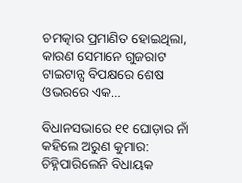ଚମତ୍କାର ପ୍ରମାଣିତ ହୋଇଥିଲା, କାରଣ ସେମାନେ ଗୁଜରାଟ ଟାଇଟାନ୍ସ ବିପକ୍ଷରେ ଶେଷ ଓଭରରେ ଏକ…

ବିଧାନସଭାରେ ୧୧ ଘୋଡ଼ାର ନାଁ କହିଲେ ଅରୁଣ କୁମାର: ଚିହ୍ନିପାରିଲେନି ବିଧାୟକ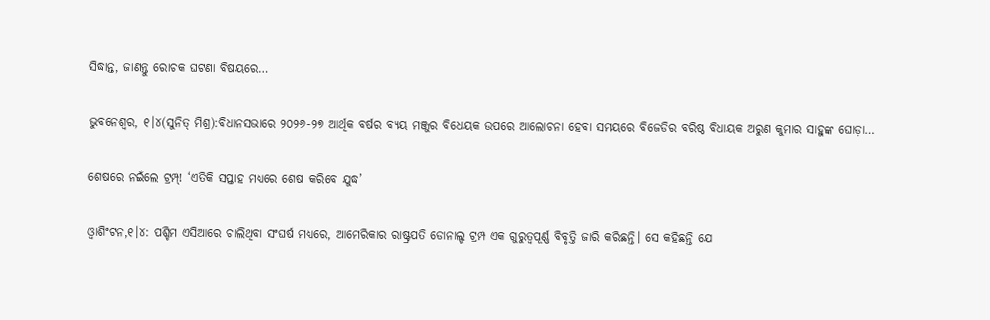ସିଦ୍ଧାନ୍ତ, ଜାଣନ୍ତୁ ରୋଚକ ଘଟଣା ବିଷୟରେ…

ଭୁବନେଶ୍ୱର, ୧।୪(ସୁନିତ୍‌ ମିଶ୍ର):ବିଧାନସଭାରେ ୨୦୨୬-୨୭ ଆର୍ଥିକ ବର୍ଷର ବ୍ୟୟ ମଞ୍ଜୁର ବିଧେୟକ ଉପରେ ଆଲୋଚନା ହେବା ସମୟରେ ବିଜେଡିର ବରିଷ୍ଠ ବିଧାୟକ ଅରୁଣ କୁମାର ସାହୁଙ୍କ ଘୋଡ଼ା…

ଶେଷରେ ନଇଁଲେ ଟ୍ରମ୍ପ୍‌! ‘ଏତିକି ସପ୍ତାହ ମଧ୍ୟରେ ଶେଷ କରିବେ ଯୁଦ୍ଧ’

ଓ୍ବାଶିଂଟନ,୧।୪: ପଶ୍ଚିମ ଏସିଆରେ ଚାଲିଥିବା ସଂଘର୍ଷ ମଧ୍ୟରେ, ଆମେରିକାର ରାଷ୍ଟ୍ରପତି ଡୋନାଲ୍ଡ ଟ୍ରମ୍ପ ଏକ ଗୁରୁତ୍ୱପୂର୍ଣ୍ଣ ବିବୃତ୍ତି ଜାରି କରିଛନ୍ତି। ସେ କହିଛନ୍ତି ଯେ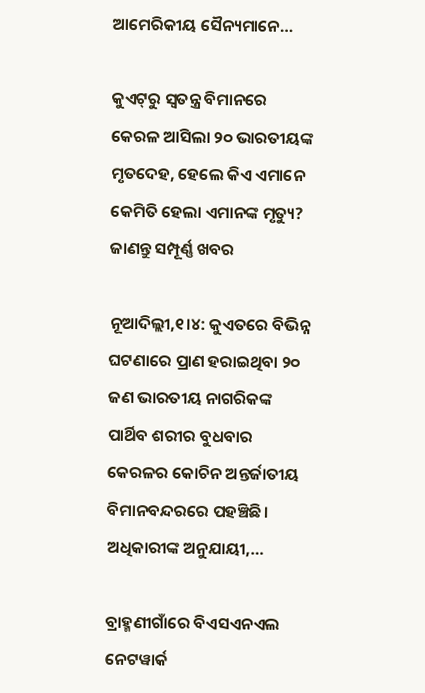ଆମେରିକୀୟ ସୈନ୍ୟମାନେ…

କୁଏଟ୍‌ରୁ ସ୍ବତନ୍ତ୍ର ବିମାନରେ କେରଳ ଆସିଲା ୨୦ ଭାରତୀୟଙ୍କ ମୃତଦେହ, ହେଲେ କିଏ ଏମାନେ କେମିତି ହେଲା ଏମାନଙ୍କ ମୃତ୍ୟୁ? ଜାଣନ୍ତୁ ସମ୍ପୂର୍ଣ୍ଣ ଖବର

ନୂଆଦିଲ୍ଲୀ,୧।୪: କୁଏତରେ ବିଭିନ୍ନ ଘଟଣାରେ ପ୍ରାଣ ହରାଇଥିବା ୨୦ ଜଣ ଭାରତୀୟ ନାଗରିକଙ୍କ ପାର୍ଥିବ ଶରୀର ବୁଧବାର କେରଳର କୋଚିନ ଅନ୍ତର୍ଜାତୀୟ ବିମାନବନ୍ଦରରେ ପହଞ୍ଚିଛି। ଅଧିକାରୀଙ୍କ ଅନୁଯାୟୀ,…

ବ୍ରାହ୍ମଣୀଗାଁରେ ବିଏସଏନଏଲ ନେଟୱାର୍କ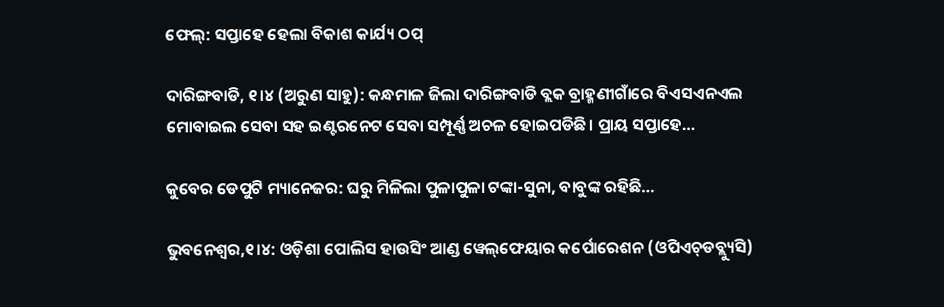ଫେଲ୍‌: ସପ୍ତାହେ ହେଲା ବିକାଶ କାର୍ଯ୍ୟ ଠପ୍‌

ଦାରିଙ୍ଗବାଡି, ୧।୪ (ଅରୁଣ ସାହୁ): କନ୍ଧମାଳ ଜିଲା ଦାରିଙ୍ଗବାଡି ବ୍ଲକ ବ୍ରାହ୍ମଣୀଗାଁରେ ବିଏସଏନଏଲ ମୋବାଇଲ ସେବା ସହ ଇଣ୍ଟରନେଟ ସେବା ସମ୍ପୂର୍ଣ୍ଣ ଅଚଳ ହୋଇପଡିଛି। ପ୍ରାୟ ସପ୍ତାହେ…

କୁବେର ଡେପୁଟି ମ୍ୟାନେଜର: ଘରୁ ମିଳିଲା ପୁଳାପୁଳା ଟଙ୍କା-ସୁନା, ବାବୁଙ୍କ ରହିଛି…

ଭୁବନେଶ୍ୱର,୧।୪: ଓଡ଼ିଶା ପୋଲିସ ହାଉସିଂ ଆଣ୍ଡ ୱେଲ୍‌ଫେୟାର କର୍ପୋରେଶନ (ଓପିଏଚ୍‌ଡବ୍ଲ୍ୟୁସି)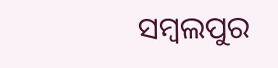ସମ୍ବଲପୁର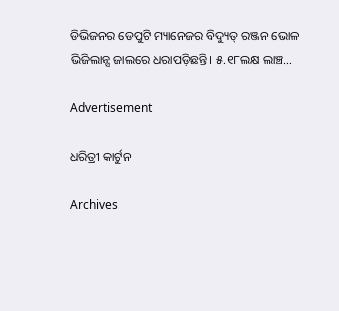ଡିଭିଜନର ଡେପୁଟି ମ୍ୟାନେଜର ବିଦ୍ୟୁତ୍‌ ରଞ୍ଜନ ଭୋଳ ଭିଜିଲାନ୍ସ ଜାଲରେ ଧରାପଡ଼ିଛନ୍ତି। ୫.୧୮ଲକ୍ଷ ଲାଞ୍ଚ…

Advertisement

ଧରିତ୍ରୀ କାର୍ଟୁନ

Archives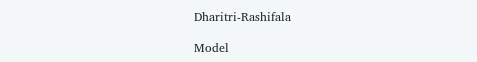Dharitri-Rashifala

Model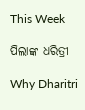This Week

ପିଲାଙ୍କ ଧରିତ୍ରୀ

Why Dharitri